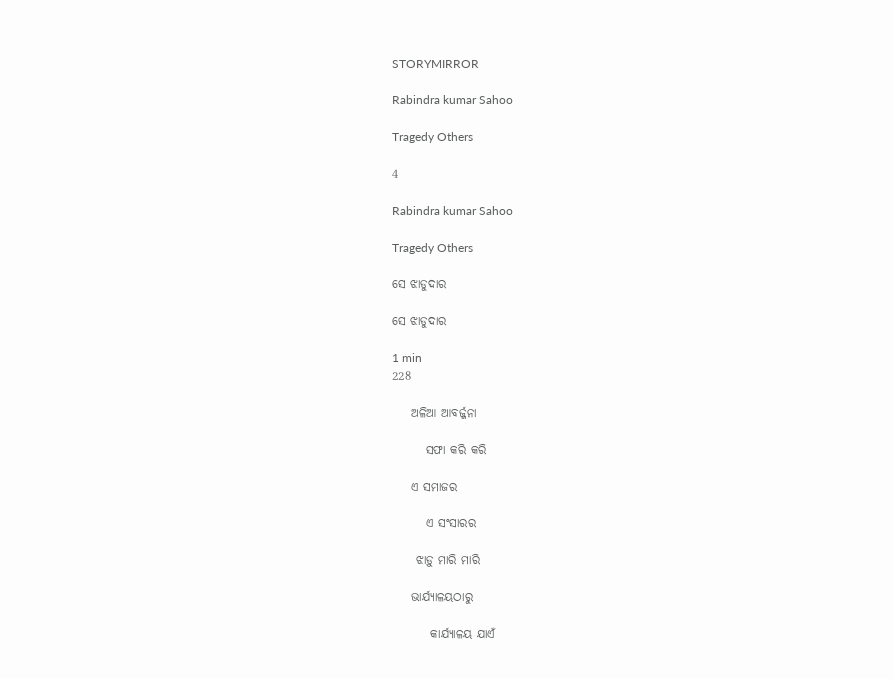STORYMIRROR

Rabindra kumar Sahoo

Tragedy Others

4

Rabindra kumar Sahoo

Tragedy Others

ସେ ଝାଡୁଦାର

ସେ ଝାଡୁଦାର

1 min
228

    ଅଳିଆ ଆବର୍ଜ୍ଜନା

       ସଫା କରି କରି

    ଏ ସମାଜର

       ଏ ସଂସାରର

     ଝାଡ଼ୁ ମାରି ମାରି

    ଭାର୍ଯ୍ୟାଳୟଠାରୁ

        କାର୍ଯ୍ୟାଳୟ ଯାଏଁ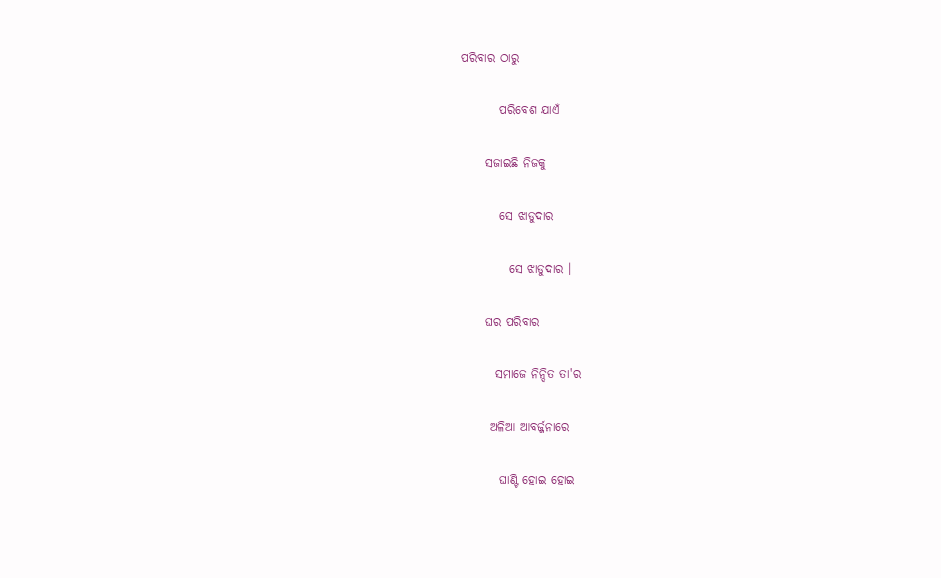ପରିବାର ଠାରୁ

        ପରିବେଶ ଯାଏଁ

     ସଜାଇଛି ନିଜକୁ

        ସେ ଝାଡୁଦାର

          ସେ ଝାଡୁଦାର ।

     ଘର ପରିବାର

       ସମାଜେ ନିନ୍ଦିତ ତା'ର

      ଅଳିଆ ଆବର୍ଜ୍ଜନାରେ

        ଘାଣ୍ଟି ହୋଇ ହୋଇ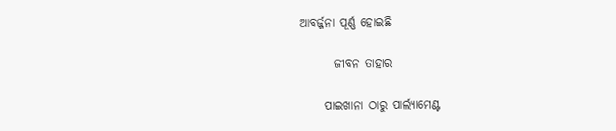ଆବର୍ଜ୍ଜନା ପୂର୍ଣ୍ଣ ହୋଇଛି

       ଜୀବନ ତାହାର

     ପାଇଖାନା ଠାରୁ ପାର୍ଲ୍ୟାମେଣ୍ଟ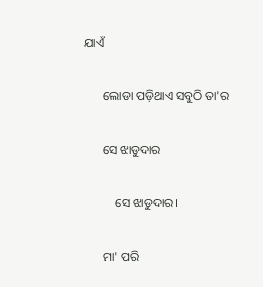ଯାଏଁ

      ଲୋଡା ପଡ଼ିଥାଏ ସବୁଠି ତା'ର

      ସେ ଝାଡୁଦାର

          ସେ ଝାଡୁଦାର।

      ମା' ପରି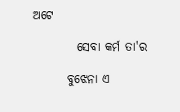ଅଟେ

         ସେବା କର୍ମ ତା'ର

       ବୁଝେନା ଏ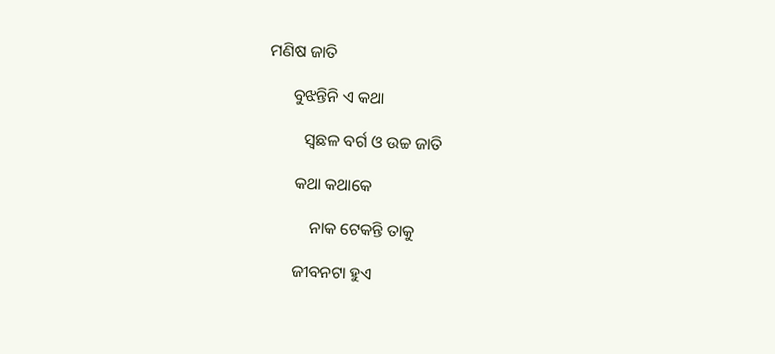ମଣିଷ ଜାତି

      ବୁଝନ୍ତିନି ଏ କଥା

         ସ୍ଵଛଳ ବର୍ଗ ଓ ଉଚ୍ଚ ଜାତି

       କଥା କଥାକେ

           ନାକ ଟେକନ୍ତି ତାକୁ

       ଜୀବନଟା ହୁଏ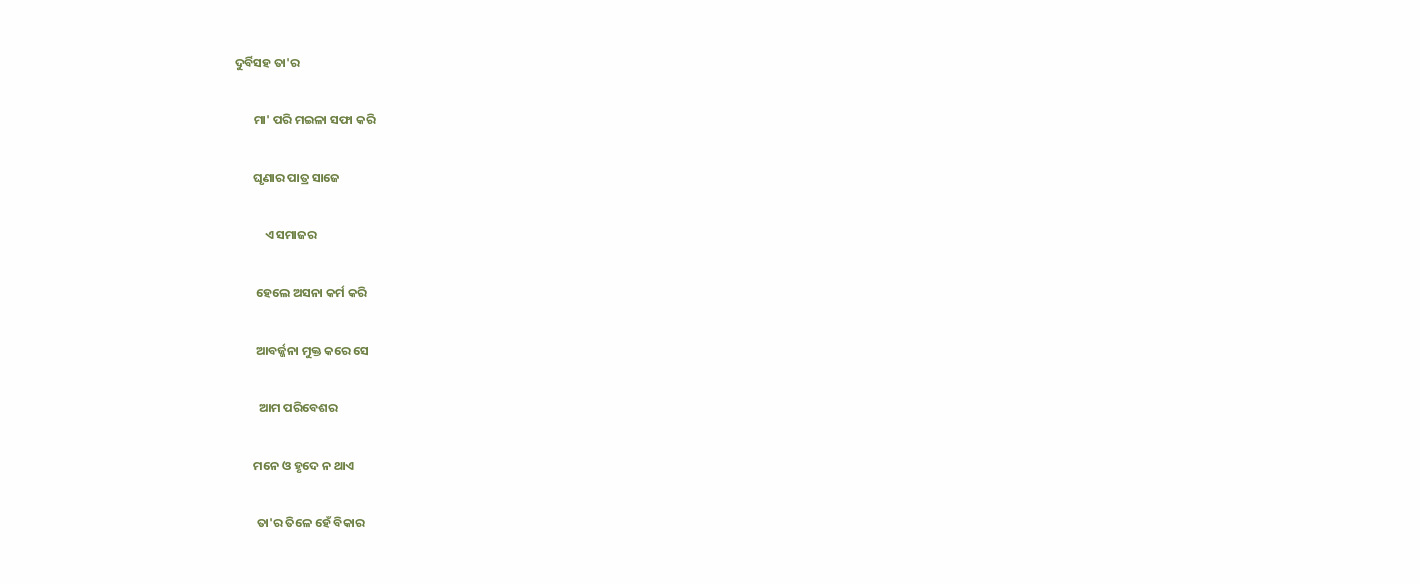ଦୁର୍ବିସହ ତା'ର

       ମା' ପରି ମଇଳା ସଫା କରି

       ଘୃଣାର ପାତ୍ର ସାଜେ

           ଏ ସମାଜର

        ହେଲେ ଅସନା କର୍ମ କରି

        ଆବର୍ଜ୍ଜନା ମୁକ୍ତ କରେ ସେ

         ଆମ ପରିବେଶର

       ମନେ ଓ ହୃଦେ ନ ଥାଏ

        ତା'ର ତିଳେ ହେଁ ବିକାର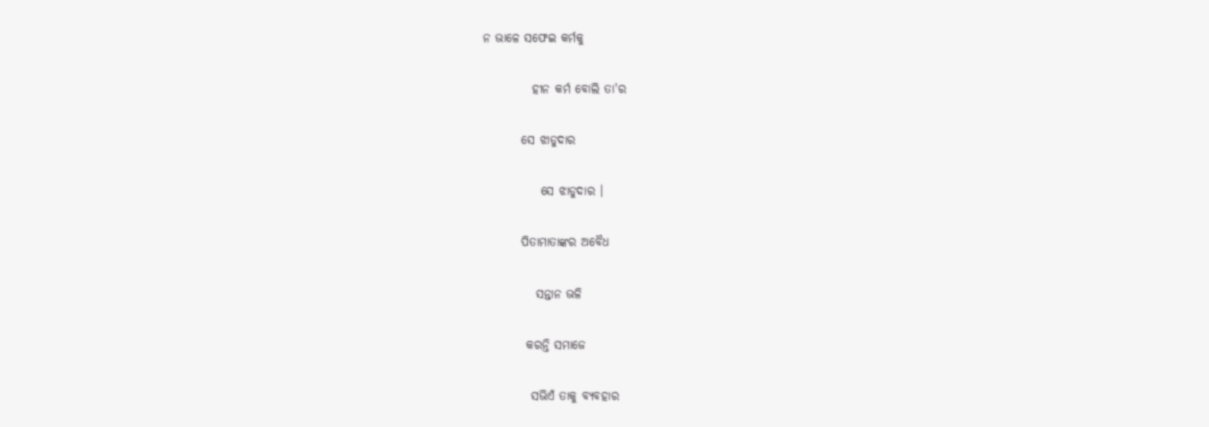ନ ଭାଳେ ସଫେଇ କର୍ମକୁ

          ହୀନ କର୍ମ ବୋଲି ତା'ର

        ସେ ଝାଡୁଦାର

            ସେ ଝାଡୁଦାର ।

        ପିତାମାତାଙ୍କର ଅବୈଧ

           ସନ୍ତାନ ଭଳି

         କରନ୍ତି ସମାଜେ

          ସଭିଏଁ ତାକୁ ବ୍ୟବହାର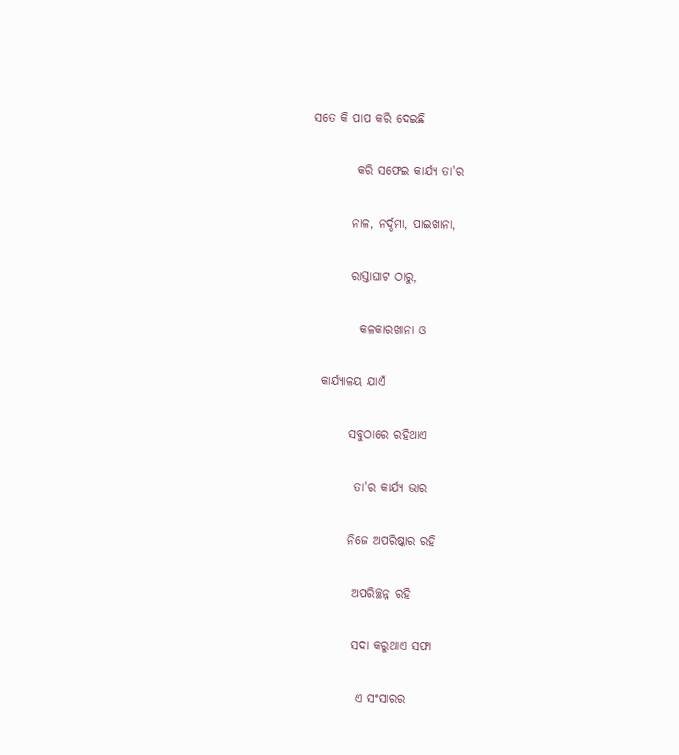ସତେ କି ପାପ କରି ଦେଇଛି

         କରି ସଫେଇ କାର୍ଯ୍ୟ ତା'ର

        ନାଳ, ନର୍ଦ୍ଦମା, ପାଇଖାନା,

        ରାସ୍ତାଘାଟ ଠାରୁ,

          କଳକାରଖାନା ଓ

  କାର୍ଯ୍ୟାଳୟ ଯାଏଁ

        ସବୁଠାରେ ରହିଥାଏ

         ତା'ର କାର୍ଯ୍ୟ ଭାର

        ନିଜେ ଅପରିଷ୍କାର ରହି

         ଅପରିଚ୍ଛନ୍ନ ରହି

         ସଦା କରୁଥାଏ ସଫା

          ଏ ସଂସାରର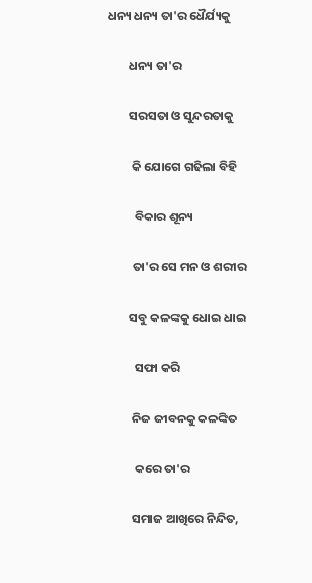ଧନ୍ୟ ଧନ୍ୟ ତା'ର ଧୈର୍ଯ୍ୟକୁ

        ଧନ୍ୟ ତା'ର

        ସରସତା ଓ ସୁନ୍ଦରତାକୁ

         କି ଯୋଗେ ଗଢିଲା ବିହି

          ବିକାର ଶୂନ୍ୟ

         ତା'ର ସେ ମନ ଓ ଶରୀର

        ସବୁ କଳଙ୍କକୁ ଧୋଇ ଧାଇ

          ସଫା କରି

         ନିଜ ଜୀବନକୁ କଳଙ୍କିତ

          କରେ ତା'ର

         ସମାଜ ଆଖିରେ ନିନ୍ଦିତ,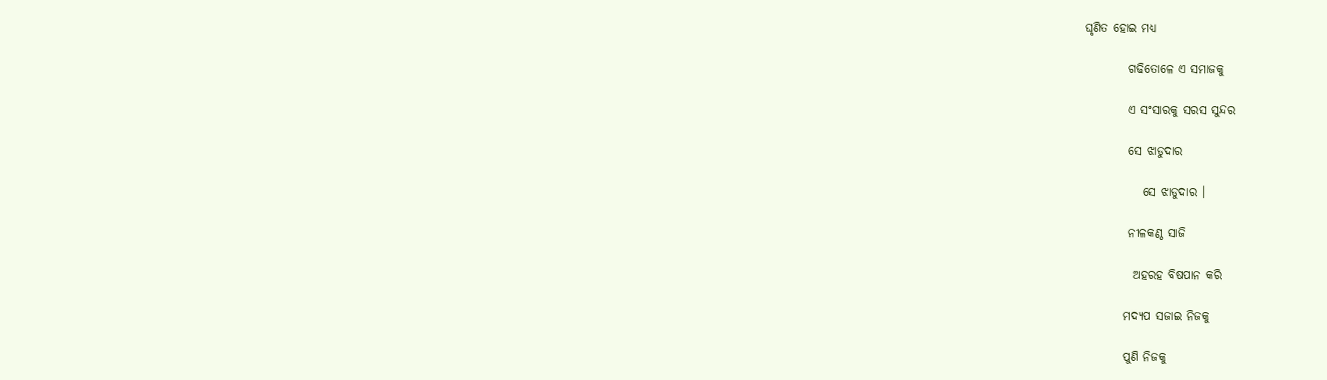ଘୃଣିତ ହୋଇ ମଧ୍ୟ

         ଗଢିତୋଳେ ଏ ସମାଜକୁ

         ଏ ସଂସାରକୁ ସରସ ସୁନ୍ଦର

         ସେ ଝାଡୁଦାର

            ସେ ଝାଡୁଦାର ।

         ନୀଳକଣ୍ଠ ସାଜି

          ଅହରହ ବିଷପାନ କରି

        ମଦ୍ୟପ ସଜାଇ ନିଜକୁ

        ପୁଣି ନିଜକୁ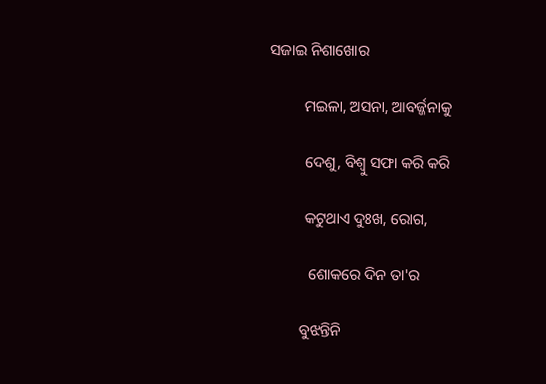ସଜାଇ ନିଶାଖୋର

         ମଇଳା, ଅସନା, ଆବର୍ଜ୍ଜନାକୁ

         ଦେଶୁ, ବିଶ୍ଵୁ ସଫା କରି କରି

         କଟୁଥାଏ ଦୁଃଖ, ରୋଗ,

          ଶୋକରେ ଦିନ ତା'ର

        ବୁଝନ୍ତିନି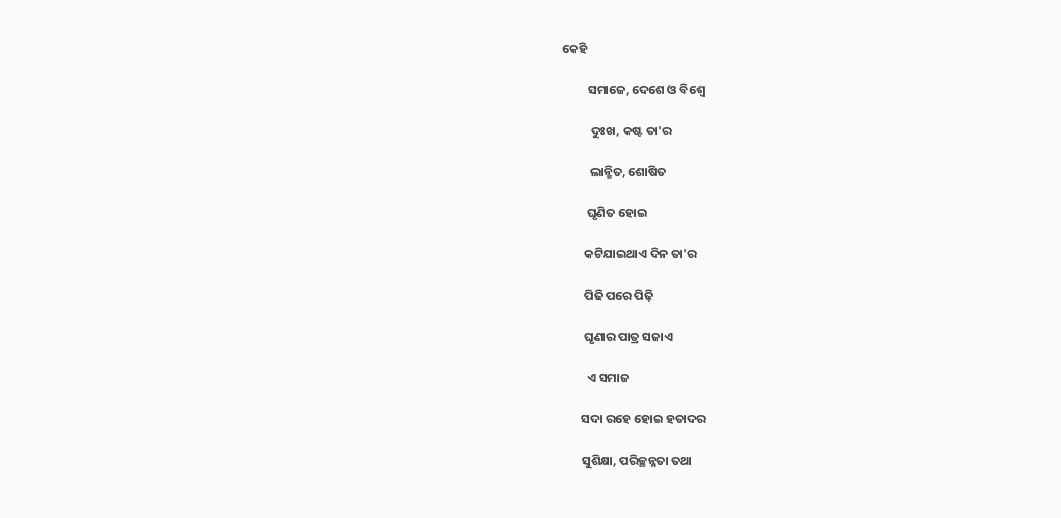କେହି

         ସମାଜେ, ଦେଶେ ଓ ବିଶ୍ଵେ

          ଦୁଃଖ, କଷ୍ଟ ତା'ର

          ଲାନ୍ଛିତ, ଶୋଷିତ

         ଘୃଣିତ ହୋଇ

        କଟିଯାଇଥାଏ ଦିନ ତା'ର

        ପିଢି ପରେ ପିଢ଼ି

        ଘୃଣାର ପାତ୍ର ସଜାଏ

         ଏ ସମାଜ

       ସଦା ରହେ ହୋଇ ହତାଦର

       ସୁଶିକ୍ଷା, ପରିଚ୍ଛନ୍ନତା ତଥା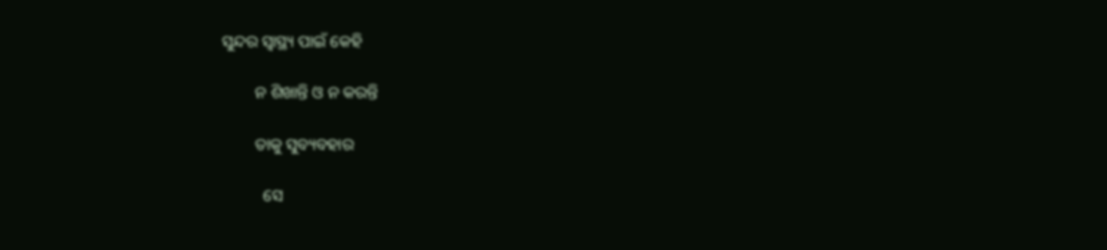ସୁନ୍ଦର ସ୍ଵାସ୍ଥ୍ୟ ପାଇଁ କେହି

        ନ ଶିଖାନ୍ତି ଓ ନ କରନ୍ତି

        ତାକୁ ସୁବ୍ୟବହାର

          ସେ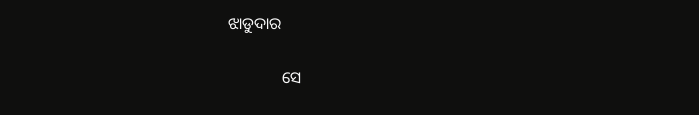ଝାଡୁଦାର

             ସେ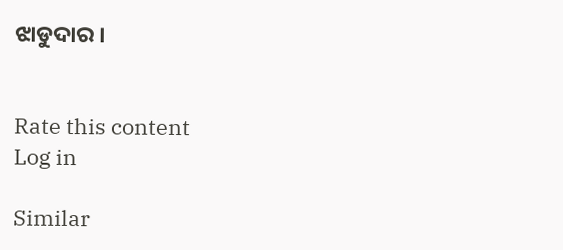ଝାଡୁଦାର ।


Rate this content
Log in

Similar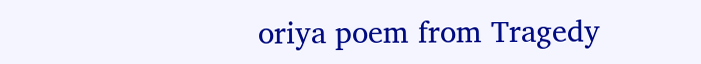oriya poem from Tragedy